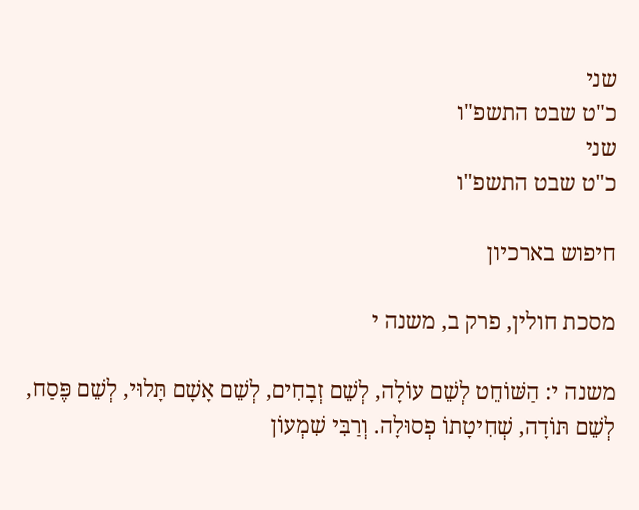שני
כ"ט שבט התשפ"ו
שני
כ"ט שבט התשפ"ו

חיפוש בארכיון

מסכת חולין, פרק ב, משנה י

משנה י: הַשּׁוֹחֵט לְשֵׁם עוֹלָה, לְשֵׁם זְבָחִים, לְשֵׁם אָשָׁם תָּלוּי, לְשֵׁם פֶּסַח, לְשֵׁם תּוֹדָה, שְׁחִיטָתוֹ פְסוּלָה. וְרַבִּי שִׁמְעוֹן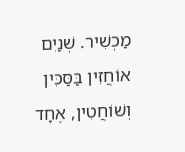מַכְשִׁיר. שְׁנַיִם אוֹחֲזִין בַּסַּכִּין וְשׁוֹחֲטִין, אֶחָד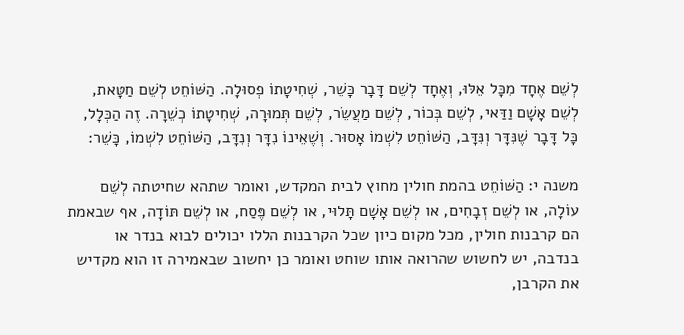לְשֵׁם אֶחָד מִכָּל אֵלּוּ, וְאֶחָד לְשֵׁם דָּבָר כָּשֵׁר, שְׁחִיטָתוֹ פְסוּלָה. הַשּׁוֹחֵט לְשֵׁם חַטָּאת, לְשֵׁם אָשָׁם וַדַּאי, לְשֵׁם בְּכוֹר, לְשֵׁם מַעֲשֵׂר, לְשֵׁם תְּמוּרָה, שְׁחִיטָתוֹ כְשֵׁרָה. זֶה הַכְּלָל, כָּל דָּבָר שֶׁנִּדָּר וְנִּדָּב, הַשּׁוֹחֵט לִשְׁמוֹ אָסוּר. וְשֶׁאֵינוֹ נִדָּר וְנִדָּב, הַשּׁוֹחֵט לִשְׁמוֹ, כָּשֵׁר:

משנה י: הַשּׁוֹחֵט בהמת חולין מחוץ לבית המקדש, ואומר שתהא שחיטתה לְשֵׁם עוֹלָה, או לְשֵׁם זְבָחִים, או לְשֵׁם אָשָׁם תָּלוּי, או לְשֵׁם פֶּסַח, או לְשֵׁם תּוֹדָה, אף שבאמת הם קרבנות חולין, מכל מקום כיון שכל הקרבנות הללו יכולים לבוא בנדר או בנדבה, יש לחשוש שהרואה אותו שוחט ואומר כן יחשוב שבאמירה זו הוא מקדיש את הקרבן,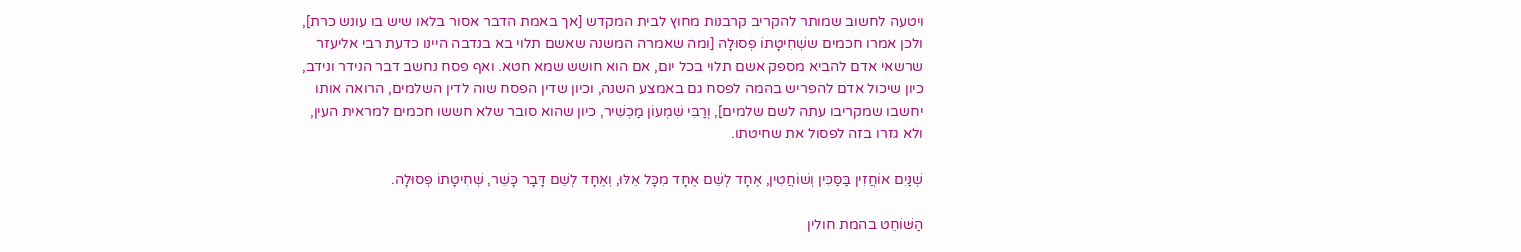ויטעה לחשוב שמותר להקריב קרבנות מחוץ לבית המקדש [אך באמת הדבר אסור בלאו שיש בו עונש כרת], ולכן אמרו חכמים ששְׁחִיטָתוֹ פְסוּלָה [ומה שאמרה המשנה שאשם תלוי בא בנדבה היינו כדעת רבי אליעזר שרשאי אדם להביא מספק אשם תלוי בכל יום, אם הוא חושש שמא חטא. ואף פסח נחשב דבר הנידר ונידב, כיון שיכול אדם להפריש בהמה לפסח גם באמצע השנה, וכיון שדין הפסח שוה לדין השלמים, הרואה אותו יחשבו שמקריבו עתה לשם שלמים], וְרַבִּי שִׁמְעוֹן מַכְשִׁיר, כיון שהוא סובר שלא חששו חכמים למראית העין, ולא גזרו בזה לפסול את שחיטתו.

שְׁנַיִם אוֹחֲזִין בַּסַּכִּין וְשׁוֹחֲטִין, אֶחָד לְשֵׁם אֶחָד מִכָּל אֵלּוּ, וְאֶחָד לְשֵׁם דָּבָר כָּשֵׁר, שְׁחִיטָתוֹ פְסוּלָה.

הַשּׁוֹחֵט בהמת חולין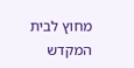מחוץ לבית המקדש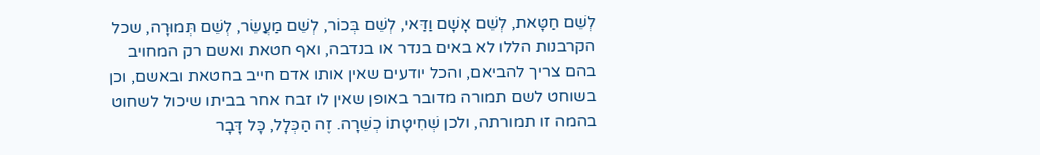לְשֵׁם חַטָּאת, לְשֵׁם אָשָׁם וַדַּאי, לְשֵׁם בְּכוֹר, לְשֵׁם מַעֲשֵׂר, לְשֵׁם תְּמוּרָה, שכל הקרבנות הללו לא באים בנדר או בנדבה, ואף חטאת ואשם רק המחויב בהם צריך להביאם, והכל יודעים שאין אותו אדם חייב בחטאת ובאשם, וכן בשוחט לשם תמורה מדובר באופן שאין לו זבח אחר בביתו שיכול לשחוט בהמה זו תמורתה, ולכן שְׁחִיטָתוֹ כְשֵׁרָה. זֶה הַכְּלָל, כָּל דָּבָר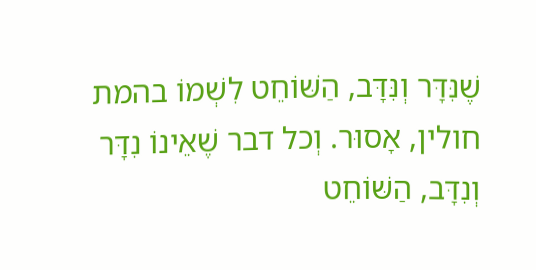שֶׁנִּדָּר וְנִּדָּב, הַשּׁוֹחֵט לִשְׁמוֹ בהמת חולין, אָסוּר. וְכל דבר שֶׁאֵינוֹ נִדָּר וְנִדָּב, הַשּׁוֹחֵט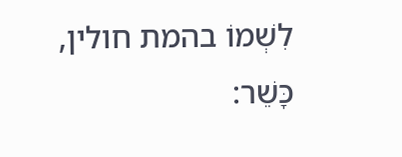לִשְׁמוֹ בהמת חולין, כָּשֵׁר: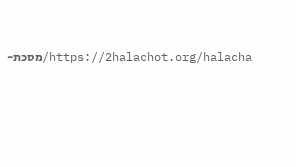https://2halachot.org/halacha/מסכת-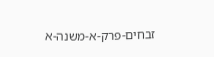זבחים-פרק-א-משנה-א